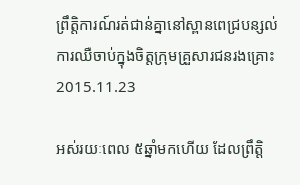ព្រឹត្តិការណ៍រត់ជាន់គ្នានៅស្ពានពេជ្របន្សល់ការឈឺចាប់ក្នុងចិត្តក្រុមគ្រួសារជនរងគ្រោះ
2015.11.23

អស់រយៈពេល ៥ឆ្នាំមកហើយ ដែលព្រឹត្តិ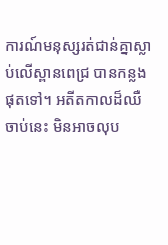ការណ៍មនុស្សរត់ជាន់គ្នាស្លាប់លើស្ពានពេជ្រ បានកន្លងផុតទៅ។ អតីតកាលដ៏ឈឺចាប់នេះ មិនអាចលុប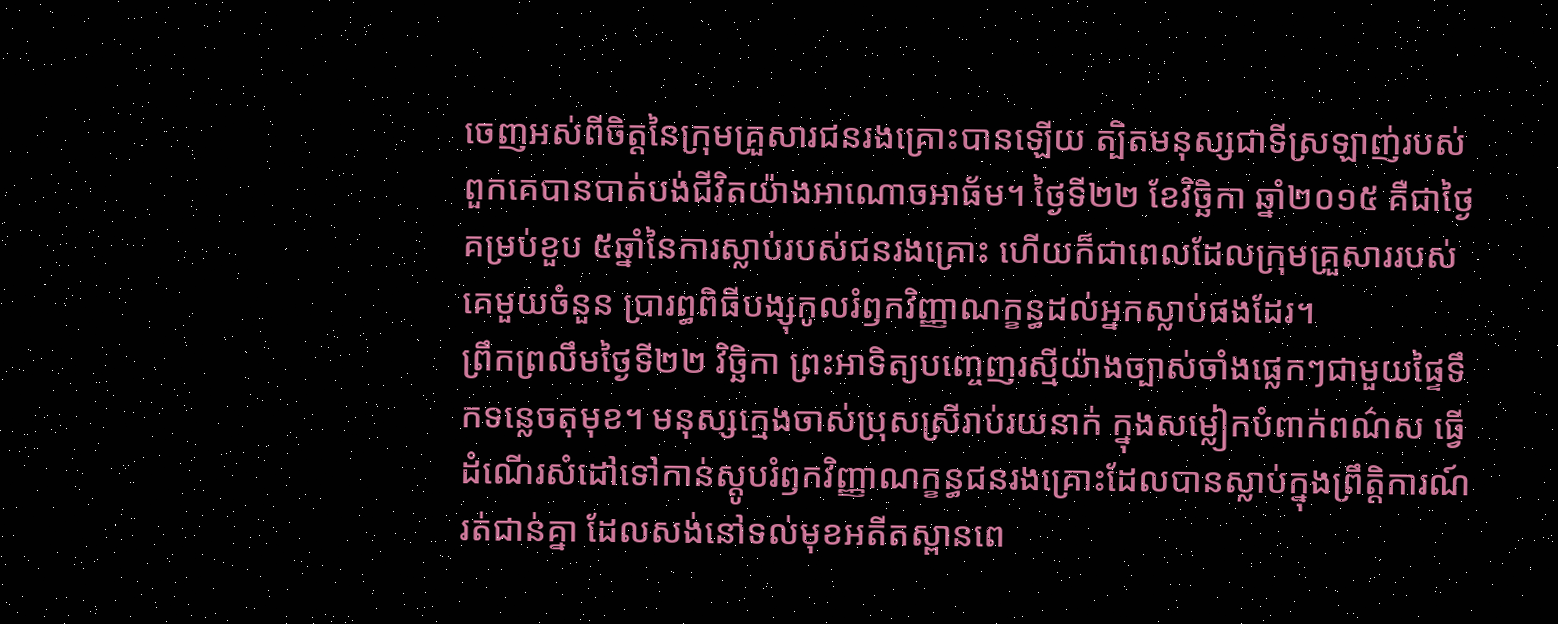ចេញអស់ពីចិត្តនៃក្រុមគ្រួសារជនរងគ្រោះបានឡើយ ត្បិតមនុស្សជាទីស្រឡាញ់របស់ពួកគេបានបាត់បង់ជីវិតយ៉ាងអាណោចអាធ័ម។ ថ្ងៃទី២២ ខែវិច្ឆិកា ឆ្នាំ២០១៥ គឺជាថ្ងៃគម្រប់ខួប ៥ឆ្នាំនៃការស្លាប់របស់ជនរងគ្រោះ ហើយក៏ជាពេលដែលក្រុមគ្រួសាររបស់គេមួយចំនួន ប្រារព្ធពិធីបង្សុកូលរំឭកវិញ្ញាណក្ខន្ធដល់អ្នកស្លាប់ផងដែរ។
ព្រឹកព្រលឹមថ្ងៃទី២២ វិច្ឆិកា ព្រះអាទិត្យបញ្ចេញរស្មីយ៉ាងច្បាស់ចាំងផ្លេកៗជាមួយផ្ទៃទឹកទន្លេចតុមុខ។ មនុស្សក្មេងចាស់ប្រុសស្រីរាប់រយនាក់ ក្នុងសម្លៀកបំពាក់ពណ៌ស ធ្វើដំណើរសំដៅទៅកាន់ស្តូបរំឭកវិញ្ញាណក្ខន្ធជនរងគ្រោះដែលបានស្លាប់ក្នុងព្រឹត្តិការណ៍រត់ជាន់គ្នា ដែលសង់នៅទល់មុខអតីតស្ពានពេ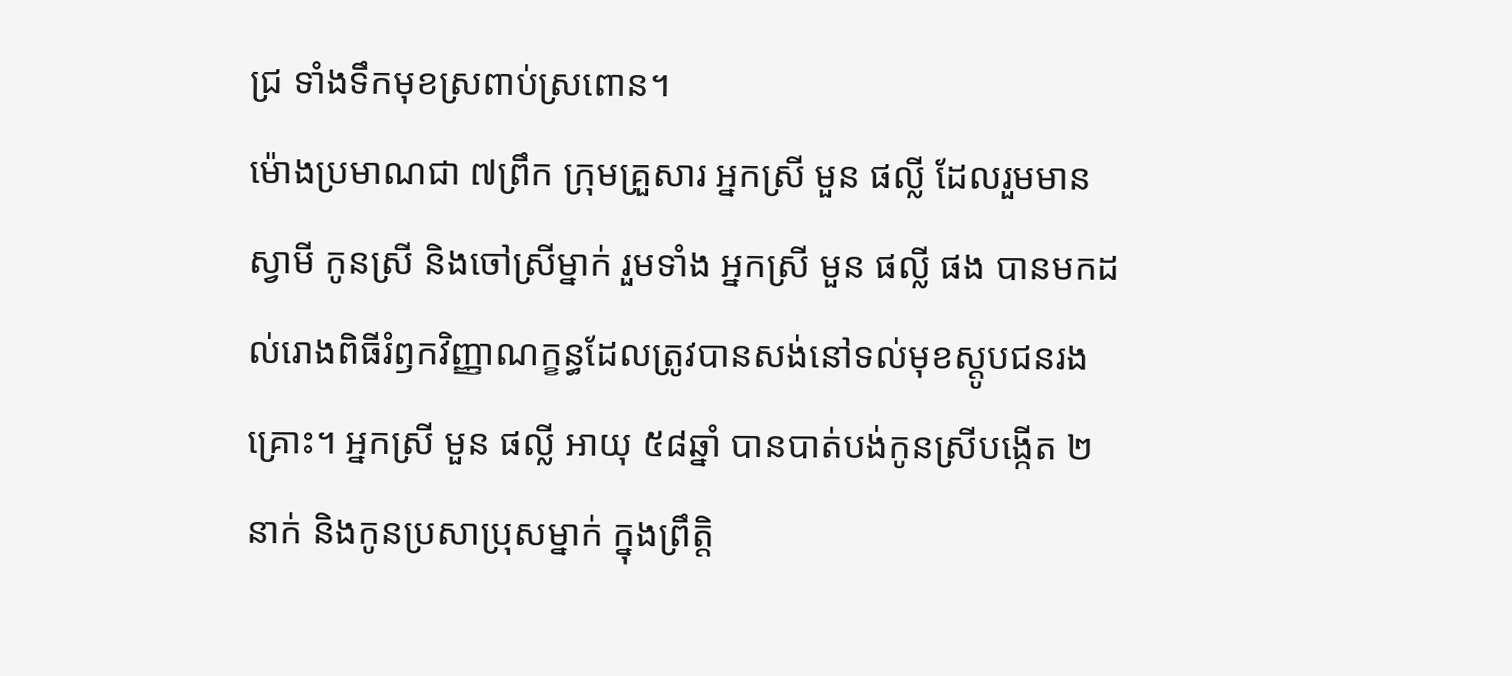ជ្រ ទាំងទឹកមុខស្រពាប់ស្រពោន។
ម៉ោងប្រមាណជា ៧ព្រឹក ក្រុមគ្រួសារ អ្នកស្រី មួន ផល្លី ដែលរួមមានស្វាមី កូនស្រី និងចៅស្រីម្នាក់ រួមទាំង អ្នកស្រី មួន ផល្លី ផង បានមកដល់រោងពិធីរំឭកវិញ្ញាណក្ខន្ធដែលត្រូវបានសង់នៅទល់មុខស្តូបជនរងគ្រោះ។ អ្នកស្រី មួន ផល្លី អាយុ ៥៨ឆ្នាំ បានបាត់បង់កូនស្រីបង្កើត ២នាក់ និងកូនប្រសាប្រុសម្នាក់ ក្នុងព្រឹត្តិ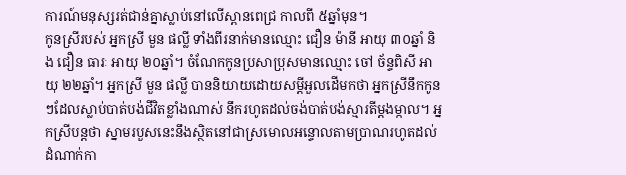ការណ៍មនុស្សរត់ជាន់គ្នាស្លាប់នៅលើស្ពានពេជ្រ កាលពី ៥ឆ្នាំមុន។
កូនស្រីរបស់ អ្នកស្រី មួន ផល្លី ទាំងពីរនាក់មានឈ្មោះ ជឿន ម៉ានី អាយុ ៣០ឆ្នាំ និង ជឿន ធារៈ អាយុ ២០ឆ្នាំ។ ចំណែកកូនប្រសាប្រុសមានឈ្មោះ ចៅ ច័ន្ទពិសី អាយុ ២២ឆ្នាំ។ អ្នកស្រី មួន ផល្លី បាននិយាយដោយសម្ដីអួលដើមកថា អ្នកស្រីនឹកកូនៗដែលស្លាប់បាត់បង់ជីវិតខ្លាំងណាស់ នឹករហូតដល់ចង់បាត់បង់ស្មារតីម្តងម្កាល។ អ្នកស្រីបន្តថា ស្នាមរបួសនេះនឹងស្ថិតនៅជាស្រមោលអន្ទោលតាមប្រាណរហូតដល់ដំណាក់កា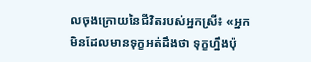លចុងក្រោយនៃជីវិតរបស់អ្នកស្រី៖ «អ្នកមិនដែលមានទុក្ខអត់ដឹងថា ទុក្ខហ្នឹងប៉ុ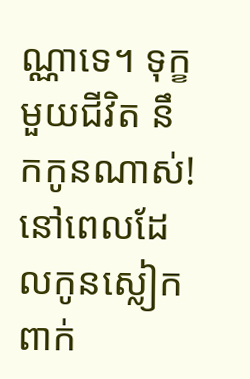ណ្ណាទេ។ ទុក្ខមួយជីវិត នឹកកូនណាស់! នៅពេលដែលកូនស្លៀកពាក់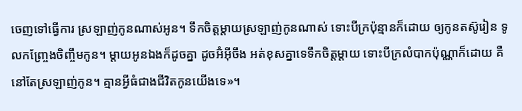ចេញទៅធ្វើការ ស្រឡាញ់កូនណាស់អូន។ ទឹកចិត្តម្តាយស្រឡាញ់កូនណាស់ ទោះបីក្រប៉ុន្មានក៏ដោយ ឲ្យកូនតស៊ូរៀន ទូលកញ្ច្រែងចិញ្ចឹមកូន។ ម្តាយអូនឯងក៏ដូចគ្នា ដូចអ៊ំអ៊ីចឹង អត់ខុសគ្នាទេទឹកចិត្តម្តាយ ទោះបីក្រលំបាកប៉ុណ្ណាក៏ដោយ គឺនៅតែស្រឡាញ់កូន។ គ្មានអ្វីធំជាងជីវិតកូនយើងទេ»។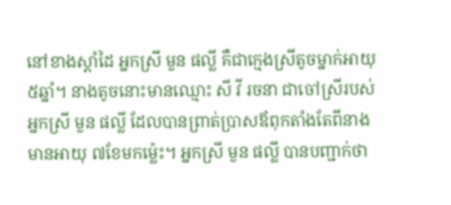នៅខាងស្តាំដៃ អ្នកស្រី មួន ផល្លី គឺជាក្មេងស្រីតូចម្នាក់អាយុ ៥ឆ្នាំ។ នាងតូចនោះមានឈ្មោះ សី វី រចនា ជាចៅស្រីរបស់ អ្នកស្រី មួន ផល្លី ដែលបានព្រាត់ប្រាសឪពុកតាំងតែពីនាងមានអាយុ ៧ខែមកម្ល៉េះ។ អ្នកស្រី មួន ផល្លី បានបញ្ជាក់ថា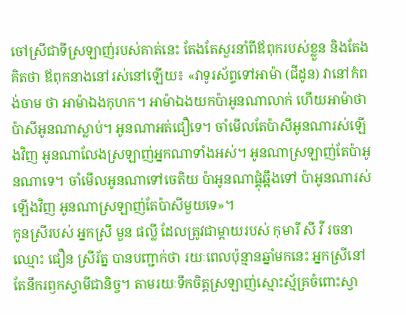ចៅស្រីជាទីស្រឡាញ់របស់គាត់នេះ តែងតែសួរនាំពីឪពុករបស់ខ្លួន និងតែងគិតថា ឪពុកនាងនៅរស់នៅឡើយ៖ «វាទូរស័ព្ទទៅអាម៉ា (ជីដូន) វានៅកំពង់ចាម ថា អាម៉ាឯងកុហក។ អាម៉ាឯងយកប៉ាអូនណាលាក់ ហើយអាម៉ាថាប៉ាសីអូនណាស្លាប់។ អូនណាអត់ជឿទេ។ ចាំមើលតែប៉ាសីអូនណារស់ឡើងវិញ អូនណាលែងស្រឡាញ់អ្នកណាទាំងអស់។ អូនណាស្រឡាញ់តែប៉ាអូនណាទេ។ ចាំមើលអូនណាទៅចេតិយ ប៉ាអូនណាផ្គុំឆ្អឹងទៅ ប៉ាអូនណារស់ឡើងវិញ អូនណាស្រឡាញ់តែប៉ាសីមួយទេ»។
កូនស្រីរបស់ អ្នកស្រី មួន ផល្លី ដែលត្រូវជាម្តាយរបស់ កុមារី សី វី រចនា ឈ្មោះ ជឿន ស្រីរ័ត្ន បានបញ្ជាក់ថា រយៈពេលប៉ុន្មានឆ្នាំមកនេះ អ្នកស្រីនៅតែនឹករឭកស្វាមីជានិច្ច។ តាមរយៈទឹកចិត្តស្រឡាញ់ស្មោះស្ម័គ្រចំពោះស្វា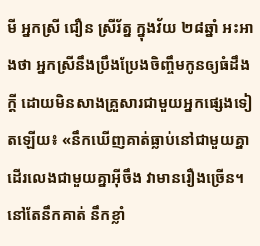មី អ្នកស្រី ជឿន ស្រីរ័ត្ន ក្នុងវ័យ ២៨ឆ្នាំ អះអាងថា អ្នកស្រីនឹងប្រឹងប្រែងចិញ្ចឹមកូនឲ្យធំដឹងក្តី ដោយមិនសាងគ្រួសារជាមួយអ្នកផ្សេងទៀតឡើយ៖ «នឹកឃើញគាត់ធ្លាប់នៅជាមួយគ្នា ដើរលេងជាមួយគ្នាអ៊ីចឹង វាមានរឿងច្រើន។ នៅតែនឹកគាត់ នឹកខ្លាំ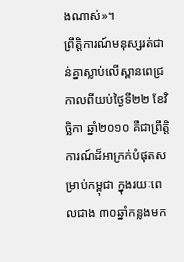ងណាស់»។
ព្រឹត្តិការណ៍មនុស្សរត់ជាន់គ្នាស្លាប់លើស្ពានពេជ្រ កាលពីយប់ថ្ងៃទី២២ ខែវិច្ឆិកា ឆ្នាំ២០១០ គឺជាព្រឹត្តិការណ៍ដ៏អាក្រក់បំផុតសម្រាប់កម្ពុជា ក្នុងរយៈពេលជាង ៣០ឆ្នាំកន្លងមក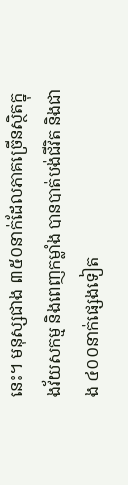នេះ។ មនុស្សជាង ៣៥០នាក់ដែលភាគច្រើនស្ថិតក្នុងវ័យសកម្ម និងពេញកម្លាំង បានបាត់បង់ជីវិត និងជាង ៤០០នាក់ផ្សេងទៀត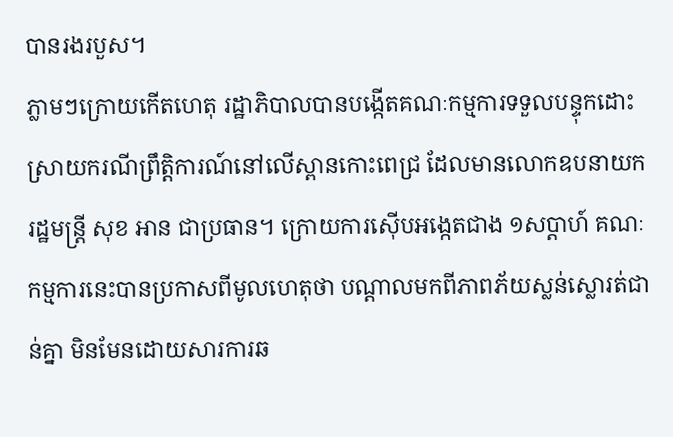បានរងរបួស។
ភ្លាមៗក្រោយកើតហេតុ រដ្ឋាភិបាលបានបង្កើតគណៈកម្មការទទួលបន្ទុកដោះស្រាយករណីព្រឹត្តិការណ៍នៅលើស្ពានកោះពេជ្រ ដែលមានលោកឧបនាយករដ្ឋមន្ត្រី សុខ អាន ជាប្រធាន។ ក្រោយការស៊ើបអង្កេតជាង ១សប្ដាហ៍ គណៈកម្មការនេះបានប្រកាសពីមូលហេតុថា បណ្ដាលមកពីភាពភ័យស្លន់ស្លោរត់ជាន់គ្នា មិនមែនដោយសារការឆ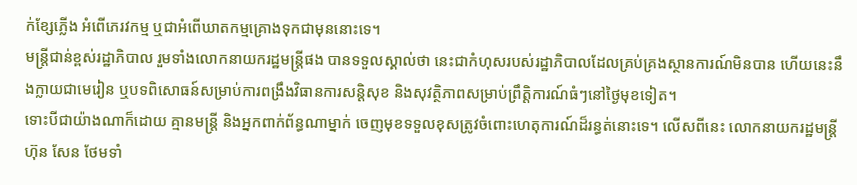ក់ខ្សែភ្លើង អំពើភេរវកម្ម ឬជាអំពើឃាតកម្មគ្រោងទុកជាមុននោះទេ។
មន្ត្រីជាន់ខ្ពស់រដ្ឋាភិបាល រួមទាំងលោកនាយករដ្ឋមន្ត្រីផង បានទទួលស្គាល់ថា នេះជាកំហុសរបស់រដ្ឋាភិបាលដែលគ្រប់គ្រងស្ថានការណ៍មិនបាន ហើយនេះនឹងក្លាយជាមេរៀន ឬបទពិសោធន៍សម្រាប់ការពង្រឹងវិធានការសន្តិសុខ និងសុវត្ថិភាពសម្រាប់ព្រឹត្តិការណ៍ធំៗនៅថ្ងៃមុខទៀត។
ទោះបីជាយ៉ាងណាក៏ដោយ គ្មានមន្ត្រី និងអ្នកពាក់ព័ន្ធណាម្នាក់ ចេញមុខទទួលខុសត្រូវចំពោះហេតុការណ៍ដ៏រន្ធត់នោះទេ។ លើសពីនេះ លោកនាយករដ្ឋមន្ត្រី ហ៊ុន សែន ថែមទាំ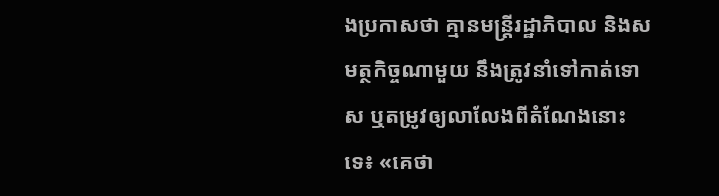ងប្រកាសថា គ្មានមន្ត្រីរដ្ឋាភិបាល និងសមត្ថកិច្ចណាមួយ នឹងត្រូវនាំទៅកាត់ទោស ឬតម្រូវឲ្យលាលែងពីតំណែងនោះទេ៖ «គេថា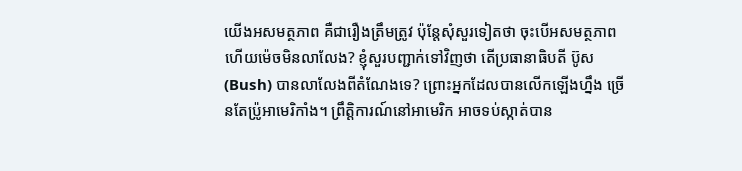យើងអសមត្ថភាព គឺជារឿងត្រឹមត្រូវ ប៉ុន្តែសុំសួរទៀតថា ចុះបើអសមត្ថភាពហើយម៉េចមិនលាលែង? ខ្ញុំសួរបញ្ជាក់ទៅវិញថា តើប្រធានាធិបតី ប៊ូស (Bush) បានលាលែងពីតំណែងទេ? ព្រោះអ្នកដែលបានលើកឡើងហ្នឹង ច្រើនតែប្រ៉ូអាមេរិកាំង។ ព្រឹត្តិការណ៍នៅអាមេរិក អាចទប់ស្កាត់បាន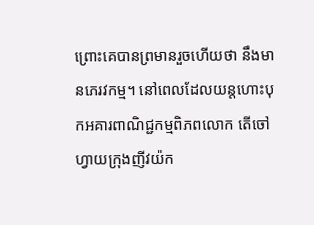ព្រោះគេបានព្រមានរួចហើយថា នឹងមានភេរវកម្ម។ នៅពេលដែលយន្តហោះបុកអគារពាណិជ្ជកម្មពិភពលោក តើចៅហ្វាយក្រុងញីវយ៉ក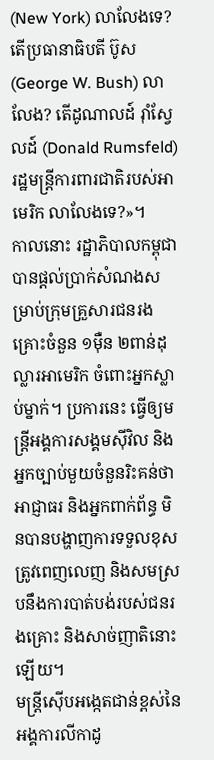(New York) លាលែងទេ? តើប្រធានាធិបតី ប៊ូស (George W. Bush) លាលែង? តើដូណាលដ៍ រ៉ាំស្វែលដ៍ (Donald Rumsfeld) រដ្ឋមន្ត្រីការពារជាតិរបស់អាមេរិក លាលែងទេ?»។
កាលនោះ រដ្ឋាភិបាលកម្ពុជា បានផ្តល់ប្រាក់សំណងសម្រាប់ក្រុមគ្រួសារជនរងគ្រោះចំនួន ១ម៉ឺន ២ពាន់ដុល្លារអាមេរិក ចំពោះអ្នកស្លាប់ម្នាក់។ ប្រការនេះ ធ្វើឲ្យមន្ត្រីអង្គការសង្គមស៊ីវិល និងអ្នកច្បាប់មួយចំនួនរិះគន់ថា អាជ្ញាធរ និងអ្នកពាក់ព័ន្ធ មិនបានបង្ហាញការទទួលខុសត្រូវពេញលេញ និងសមស្របនឹងការបាត់បង់របស់ជនរងគ្រោះ និងសាច់ញាតិនោះឡើយ។
មន្ត្រីស៊ើបអង្កេតជាន់ខ្ពស់នៃអង្គការលីកាដូ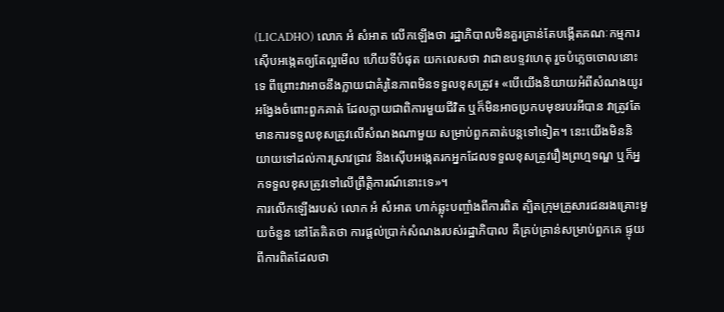(LICADHO) លោក អំ សំអាត លើកឡើងថា រដ្ឋាភិបាលមិនគួរគ្រាន់តែបង្កើតគណៈកម្មការស៊ើបអង្កេតឲ្យតែល្អមើល ហើយទីបំផុត យកលេសថា វាជាឧបទ្ទវហេតុ រួចបំភ្លេចចោលនោះទេ ពីព្រោះវាអាចនឹងក្លាយជាគំរូនៃភាពមិនទទួលខុសត្រូវ៖ «បើយើងនិយាយអំពីសំណងយូរអង្វែងចំពោះពួកគាត់ ដែលក្លាយជាពិការមួយជីវិត ឬក៏មិនអាចប្រកបមុខរបរអីបាន វាត្រូវតែមានការទទួលខុសត្រូវលើសំណងណាមួយ សម្រាប់ពួកគាត់បន្តទៅទៀត។ នេះយើងមិននិយាយទៅដល់ការស្រាវជ្រាវ និងស៊ើបអង្កេតរកអ្នកដែលទទួលខុសត្រូវរឿងព្រហ្មទណ្ឌ ឬក៏អ្នកទទួលខុសត្រូវទៅលើព្រឹត្តិការណ៍នោះទេ»។
ការលើកឡើងរបស់ លោក អំ សំអាត ហាក់ឆ្លុះបញ្ចាំងពីការពិត ត្បិតក្រុមគ្រួសារជនរងគ្រោះមួយចំនួន នៅតែគិតថា ការផ្តល់ប្រាក់សំណងរបស់រដ្ឋាភិបាល គឺគ្រប់គ្រាន់សម្រាប់ពួកគេ ផ្ទុយពីការពិតដែលថា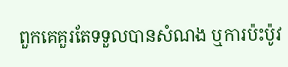ពួកគេគួរតែទទួលបានសំណង ឬការប៉ះប៉ូវ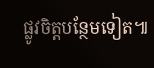ផ្លូវចិត្តបន្ថែមទៀត៕